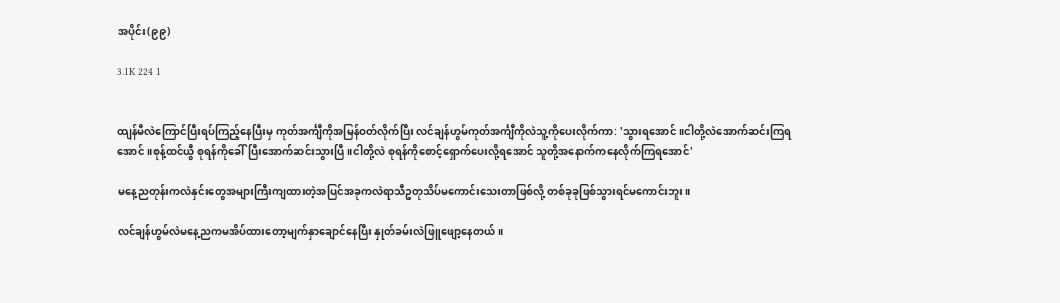အပိုင်း(၉၉)

3.1K 224 1


ထျန်မီလဲကြောင်ပြီးရပ်ကြည့်နေပြီးမှ ကုတ်အင်္ကျီကိုအမြန်ဝတ်လိုက်ပြီး လင်ချန်ဟွမ်ကုတ်အင်္ကျီကိုလဲသူ့ကိုပေးလိုက်ကာ: 'သွားရအောင်။ငါတို့လဲအောက်ဆင်းကြရအောင်။စုန့်ထင်ယွီ စုရန်ကိုခေါ်ပြီးအောက်ဆင်းသွားပြီ။ငါတို့လဲ စုရန်ကိုစောင့်ရှောက်ပေးလို့ရအောင် သူတို့အနောက်ကနေလိုက်ကြရအောင်'

မနေ့ညတုန်းကလဲနှင်းတွေအများကြီးကျထားတဲ့အပြင်အခုကလဲရာသီဥတုသိပ်မကောင်းသေးတာဖြစ်လို့ တစ်ခုခုဖြစ်သွားရင်မကောင်းဘူး။

လင်ချန်ဟွမ်လဲမနေ့ညကမအိပ်ထားတော့မျက်နှာချောင်နေပြီး နှုတ်ခမ်းလဲဖြူဖျော့နေတယ်။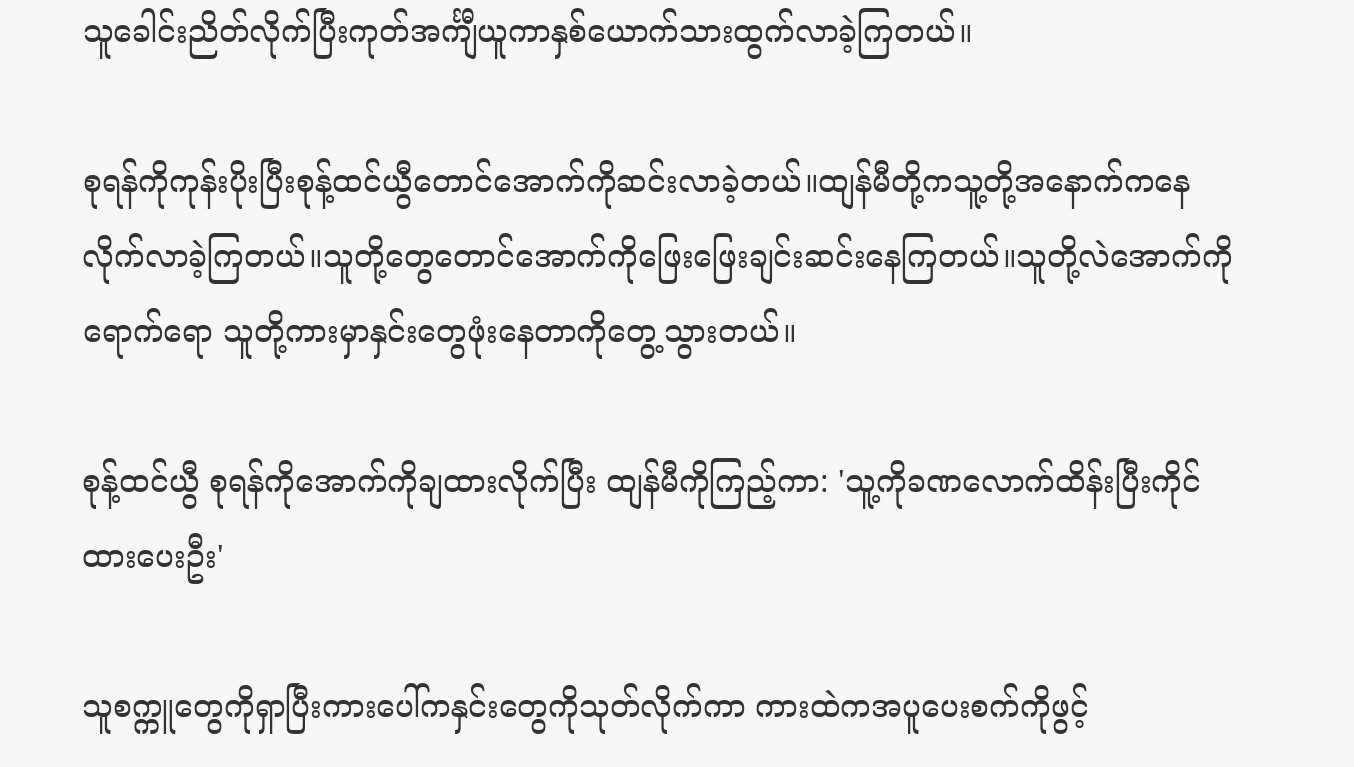သူခေါင်းညိတ်လိုက်ပြီးကုတ်အင်္ကျီယူကာနှစ်‌ယောက်သားထွက်လာခဲ့ကြတယ်။

စုရန်ကိုကုန်းပိုးပြီးစုန့်ထင်ယွီတောင်အောက်ကိုဆင်းလာခဲ့တယ်။ထျန်မီတို့ကသူ့တို့အနောက်ကနေလိုက်လာခဲ့ကြတယ်။သူတို့တွေတောင်အောက်ကိုဖြေးဖြေးချင်းဆင်းနေကြတယ်။သူတို့လဲအောက်ကိုရောက်ရော သူတို့ကားမှာနှင်းတွေဖုံးနေတာကိုတွေ့သွားတယ်။

စုန့်ထင်ယွီ စုရန်ကိုအောက်ကိုချထားလိုက်ပြီး ထျန်မီကိုကြည့်ကာ: 'သူ့ကိုခဏလောက်ထိန်းပြီးကိုင်ထားပေးဦး'

သူစက္ကူတွေကိုရှာပြီးကားပေါ်ကနှင်းတွေကိုသုတ်လိုက်ကာ ကားထဲကအပူပေးစက်ကိုဖွင့်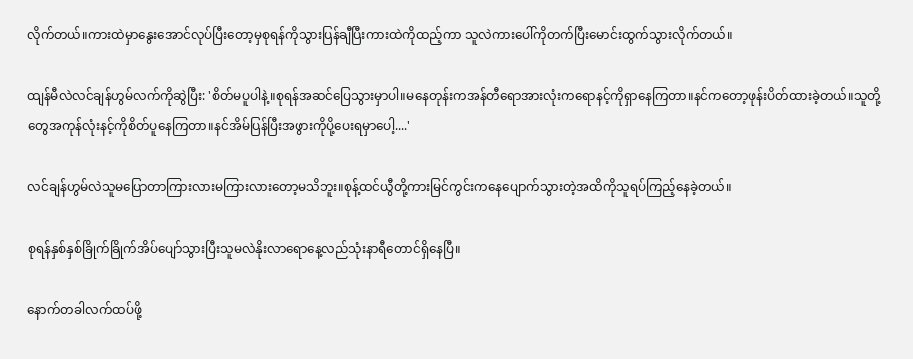လိုက်တယ်။ကားထဲမှာနွေးအောင်လုပ်ပြီးတော့မှစုရန်ကိုသွားပြန်ချီပြီးကားထဲကိုထည့်ကာ သူလဲကားပေါ်ကိုတက်ပြီးမောင်းထွက်သွားလိုက်တယ်။

ထျန်မီလဲလင်ချန်ဟွမ်လက်ကိုဆွဲပြီး: 'စိတ်မပူပါနဲ့။စုရန်အဆင်ပြေသွားမှာပါ။မနေတုန်းကအန်တီရောအားလုံးကရောနင့်ကိုရှာနေကြတာ။နင်ကတော့ဖုန်းပိတ်ထားခဲ့တယ်။သူတို့တွေအကုန်လုံးနင့်ကိုစိတ်ပူနေကြတာ။နင်အိမ်ပြန်ပြီးအဖွားကိုပို့ပေးရမှာပေါ့....'

လင်ချန်ဟွမ်လဲသူမပြောတာကြားလားမကြားလားတော့မသိဘူး။စုန့်ထင်ယွီတို့ကားမြင်ကွင်းကနေပျောက်သွားတဲ့အထိကိုသူရပ်ကြည့်နေခဲ့တယ်။

စုရန်နှစ်နှစ်ခြိုက်ခြိုက်အိပ်ပျော်သွားပြီးသူမလဲနိုးလာရောနေ့လည်သုံးနာရီတောင်ရှိနေပြီ။

နောက်တခါလက်ထပ်ဖို့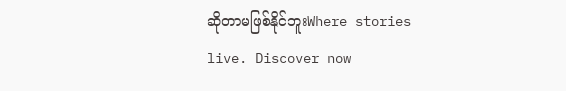ဆိုတာမဖြစ်နိုင်ဘူးWhere stories live. Discover now